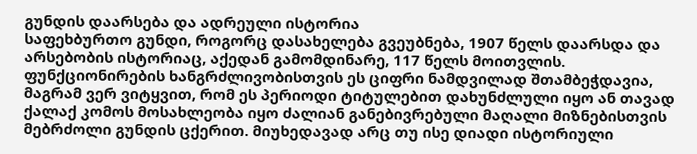გუნდის დაარსება და ადრეული ისტორია
საფეხბურთო გუნდი, როგორც დასახელება გვეუბნება, 1907 წელს დაარსდა და არსებობის ისტორიაც, აქედან გამომდინარე, 117 წელს მოითვლის. ფუნქციონირების ხანგრძლივობისთვის ეს ციფრი ნამდვილად შთამბეჭდავია, მაგრამ ვერ ვიტყვით, რომ ეს პერიოდი ტიტულებით დახუნძლული იყო ან თავად ქალაქ კომოს მოსახლეობა იყო ძალიან განებივრებული მაღალი მიზნებისთვის მებრძოლი გუნდის ცქერით. მიუხედავად არც თუ ისე დიადი ისტორიული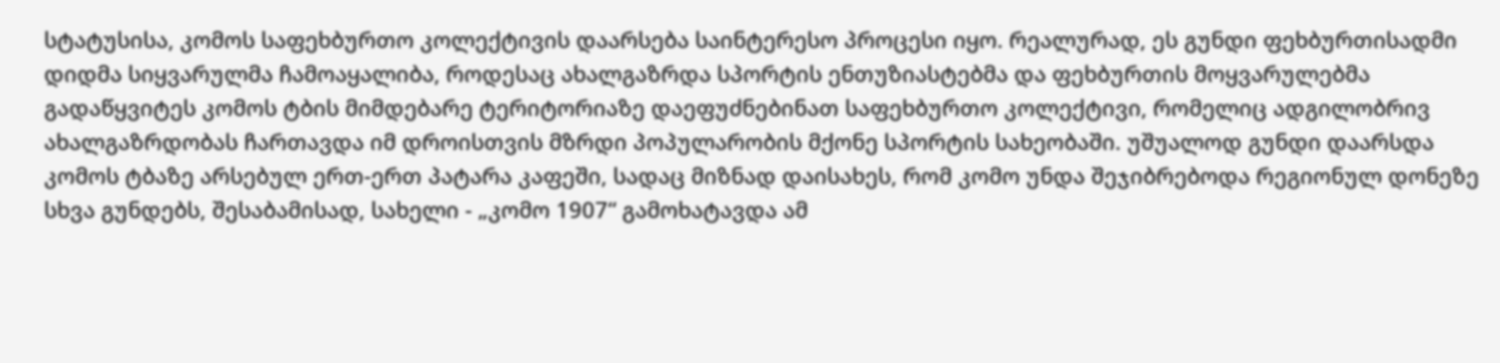სტატუსისა, კომოს საფეხბურთო კოლექტივის დაარსება საინტერესო პროცესი იყო. რეალურად, ეს გუნდი ფეხბურთისადმი დიდმა სიყვარულმა ჩამოაყალიბა, როდესაც ახალგაზრდა სპორტის ენთუზიასტებმა და ფეხბურთის მოყვარულებმა გადაწყვიტეს კომოს ტბის მიმდებარე ტერიტორიაზე დაეფუძნებინათ საფეხბურთო კოლექტივი, რომელიც ადგილობრივ ახალგაზრდობას ჩართავდა იმ დროისთვის მზრდი პოპულარობის მქონე სპორტის სახეობაში. უშუალოდ გუნდი დაარსდა კომოს ტბაზე არსებულ ერთ-ერთ პატარა კაფეში, სადაც მიზნად დაისახეს, რომ კომო უნდა შეჯიბრებოდა რეგიონულ დონეზე სხვა გუნდებს, შესაბამისად, სახელი - „კომო 1907“ გამოხატავდა ამ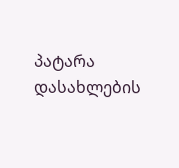პატარა დასახლების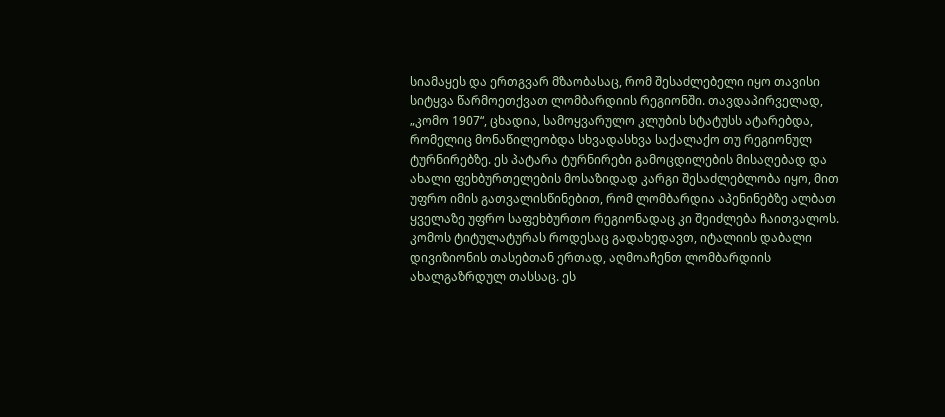სიამაყეს და ერთგვარ მზაობასაც, რომ შესაძლებელი იყო თავისი სიტყვა წარმოეთქვათ ლომბარდიის რეგიონში. თავდაპირველად, „კომო 1907“, ცხადია, სამოყვარულო კლუბის სტატუსს ატარებდა, რომელიც მონაწილეობდა სხვადასხვა საქალაქო თუ რეგიონულ ტურნირებზე. ეს პატარა ტურნირები გამოცდილების მისაღებად და ახალი ფეხბურთელების მოსაზიდად კარგი შესაძლებლობა იყო, მით უფრო იმის გათვალისწინებით, რომ ლომბარდია აპენინებზე ალბათ ყველაზე უფრო საფეხბურთო რეგიონადაც კი შეიძლება ჩაითვალოს. კომოს ტიტულატურას როდესაც გადახედავთ, იტალიის დაბალი დივიზიონის თასებთან ერთად, აღმოაჩენთ ლომბარდიის ახალგაზრდულ თასსაც. ეს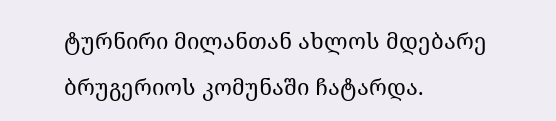ტურნირი მილანთან ახლოს მდებარე ბრუგერიოს კომუნაში ჩატარდა.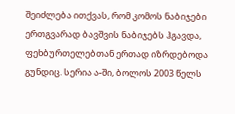შეიძლება ითქვას, რომ კომოს ნაბიჯები ერთგვარად ბავშვის ნაბიჯებს ჰგავდა, ფეხბურთელებთან ერთად იზრდებოდა გუნდიც. სერია ა-ში, ბოლოს 2003 წელს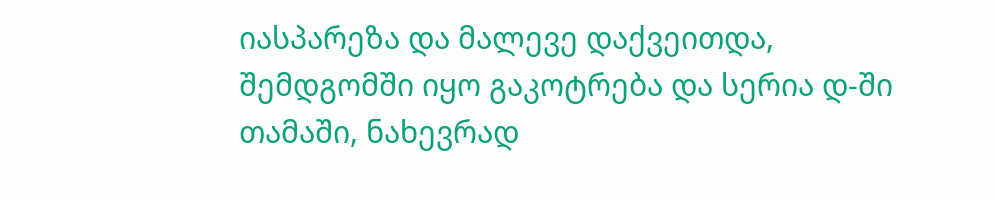იასპარეზა და მალევე დაქვეითდა, შემდგომში იყო გაკოტრება და სერია დ-ში თამაში, ნახევრად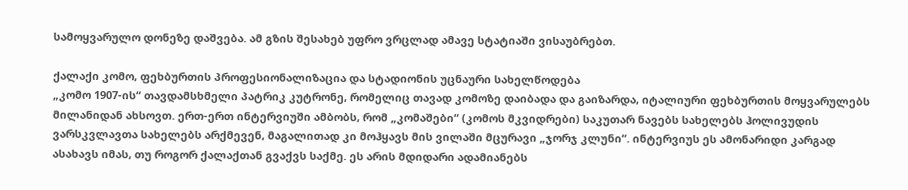სამოყვარულო დონეზე დაშვება. ამ გზის შესახებ უფრო ვრცლად ამავე სტატიაში ვისაუბრებთ.

ქალაქი კომო, ფეხბურთის პროფესიონალიზაცია და სტადიონის უცნაური სახელწოდება
„კომო 1907-ის“ თავდამსხმელი პატრიკ კუტრონე, რომელიც თავად კომოზე დაიბადა და გაიზარდა, იტალიური ფეხბურთის მოყვარულებს მილანიდან ახსოვთ. ერთ-ერთ ინტერვიუში ამბობს, რომ „კომაშები“ (კომოს მკვიდრები) საკუთარ ნავებს სახელებს ჰოლივუდის ვარსკვლავთა სახელებს არქმევენ, მაგალითად კი მოჰყავს მის ვილაში მცურავი „ჯორჯ კლუნი“. ინტერვიუს ეს ამონარიდი კარგად ასახავს იმას, თუ როგორ ქალაქთან გვაქვს საქმე. ეს არის მდიდარი ადამიანებს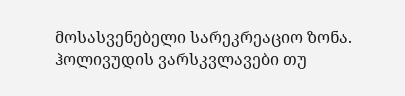მოსასვენებელი სარეკრეაციო ზონა. ჰოლივუდის ვარსკვლავები თუ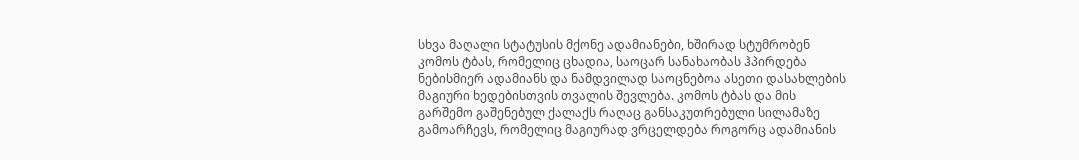სხვა მაღალი სტატუსის მქონე ადამიანები, ხშირად სტუმრობენ კომოს ტბას, რომელიც ცხადია, საოცარ სანახაობას ჰპირდება ნებისმიერ ადამიანს და ნამდვილად საოცნებოა ასეთი დასახლების მაგიური ხედებისთვის თვალის შევლება. კომოს ტბას და მის გარშემო გაშენებულ ქალაქს რაღაც განსაკუთრებული სილამაზე გამოარჩევს, რომელიც მაგიურად ვრცელდება როგორც ადამიანის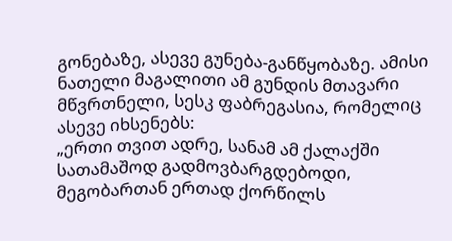გონებაზე, ასევე გუნება-განწყობაზე. ამისი ნათელი მაგალითი ამ გუნდის მთავარი მწვრთნელი, სესკ ფაბრეგასია, რომელიც ასევე იხსენებს:
„ერთი თვით ადრე, სანამ ამ ქალაქში სათამაშოდ გადმოვბარგდებოდი, მეგობართან ერთად ქორწილს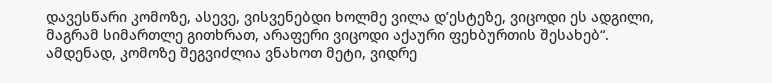დავესწარი კომოზე, ასევე, ვისვენებდი ხოლმე ვილა დ’ესტეზე, ვიცოდი ეს ადგილი, მაგრამ სიმართლე გითხრათ, არაფერი ვიცოდი აქაური ფეხბურთის შესახებ“.
ამდენად, კომოზე შეგვიძლია ვნახოთ მეტი, ვიდრე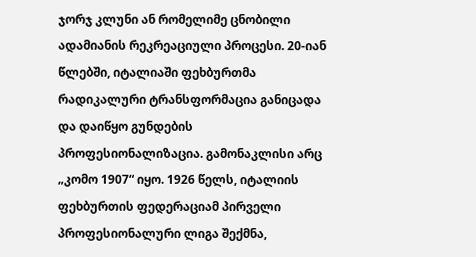ჯორჯ კლუნი ან რომელიმე ცნობილი ადამიანის რეკრეაციული პროცესი. 20-იან წლებში, იტალიაში ფეხბურთმა რადიკალური ტრანსფორმაცია განიცადა და დაიწყო გუნდების პროფესიონალიზაცია. გამონაკლისი არც „კომო 1907“ იყო. 1926 წელს, იტალიის ფეხბურთის ფედერაციამ პირველი პროფესიონალური ლიგა შექმნა,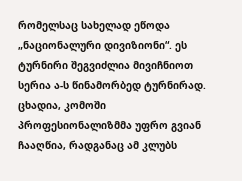რომელსაც სახელად ეწოდა „ნაციონალური დივიზიონი“. ეს ტურნირი შეგვიძლია მივიჩნიოთ სერია ა-ს წინამორბედ ტურნირად. ცხადია, კომოში პროფესიონალიზმმა უფრო გვიან ჩააღწია, რადგანაც ამ კლუბს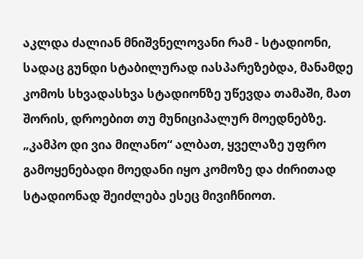აკლდა ძალიან მნიშვნელოვანი რამ - სტადიონი, სადაც გუნდი სტაბილურად იასპარეზებდა, მანამდე კომოს სხვადასხვა სტადიონზე უწევდა თამაში, მათ შორის, დროებით თუ მუნიციპალურ მოედნებზე. „კამპო დი ვია მილანო“ ალბათ, ყველაზე უფრო გამოყენებადი მოედანი იყო კომოზე და ძირითად სტადიონად შეიძლება ესეც მივიჩნიოთ.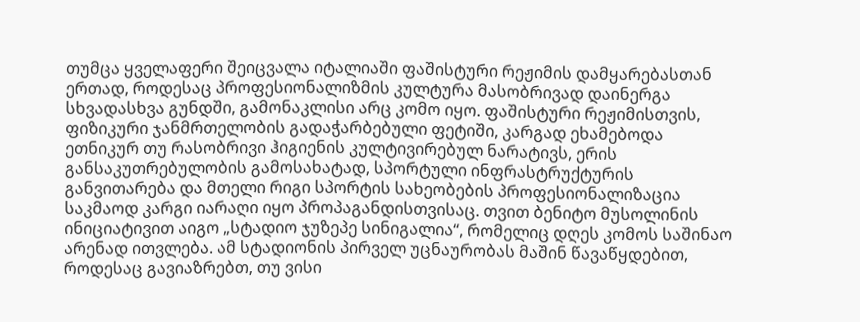თუმცა ყველაფერი შეიცვალა იტალიაში ფაშისტური რეჟიმის დამყარებასთან ერთად, როდესაც პროფესიონალიზმის კულტურა მასობრივად დაინერგა სხვადასხვა გუნდში, გამონაკლისი არც კომო იყო. ფაშისტური რეჟიმისთვის, ფიზიკური ჯანმრთელობის გადაჭარბებული ფეტიში, კარგად ეხამებოდა ეთნიკურ თუ რასობრივი ჰიგიენის კულტივირებულ ნარატივს, ერის განსაკუთრებულობის გამოსახატად, სპორტული ინფრასტრუქტურის განვითარება და მთელი რიგი სპორტის სახეობების პროფესიონალიზაცია საკმაოდ კარგი იარაღი იყო პროპაგანდისთვისაც. თვით ბენიტო მუსოლინის ინიციატივით აიგო „სტადიო ჯუზეპე სინიგალია“, რომელიც დღეს კომოს საშინაო არენად ითვლება. ამ სტადიონის პირველ უცნაურობას მაშინ წავაწყდებით, როდესაც გავიაზრებთ, თუ ვისი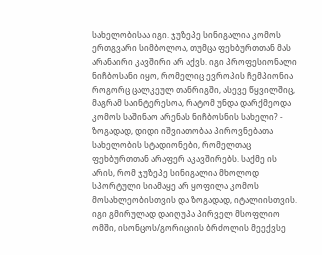სახელობისაა იგი. ჯუზეპე სინიგალია კომოს ერთგვარი სიმბოლოა, თუმცა ფეხბურთთან მას არანაირი კავშირი არ აქვს. იგი პროფესიონალი ნიჩბოსანი იყო, რომელიც ევროპის ჩემპიონია როგორც ცალკეულ თანრიგში, ასევე წყვილშიც, მაგრამ საინტერესოა, რატომ უნდა დარქმეოდა კომოს საშინაო არენას ნიჩბოსნის სახელი? - ზოგადად, დიდი იშვიათობაა პიროვნებათა სახელობის სტადიონები, რომელთაც ფეხბურთთან არაფერ აკავშირებს. საქმე ის არის, რომ ჯუზეპე სინიგალია მხოლოდ სპორტული სიამაყე არ ყოფილა კომოს მოსახლეობისთვის და ზოგადად, იტალიისთვის. იგი გმირულად დაიღუპა პირველ მსოფლიო ომში, ისონცოს/გორიციის ბრძოლის მეექვსე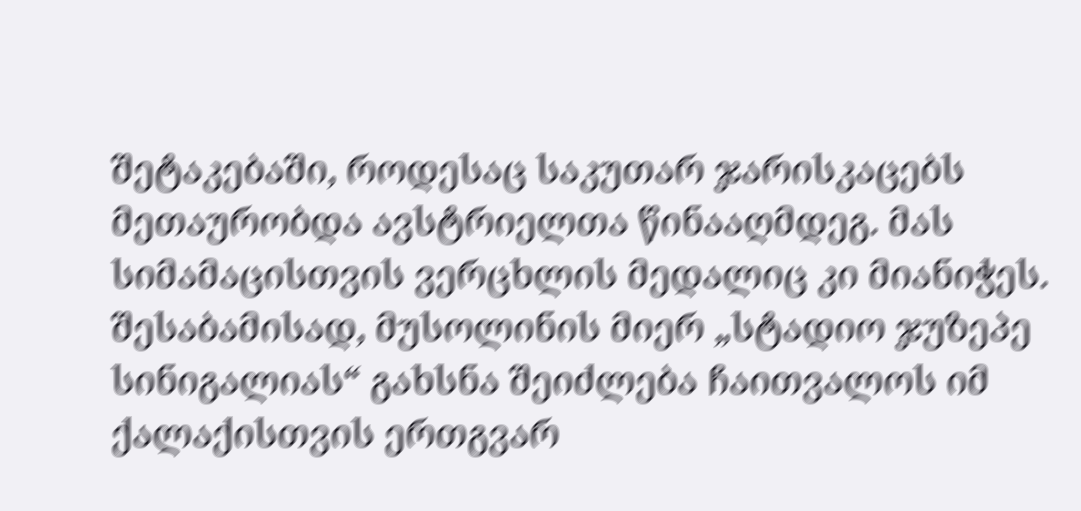შეტაკებაში, როდესაც საკუთარ ჯარისკაცებს მეთაურობდა ავსტრიელთა წინააღმდეგ. მას სიმამაცისთვის ვერცხლის მედალიც კი მიანიჭეს. შესაბამისად, მუსოლინის მიერ „სტადიო ჯუზეპე სინიგალიას“ გახსნა შეიძლება ჩაითვალოს იმ ქალაქისთვის ერთგვარ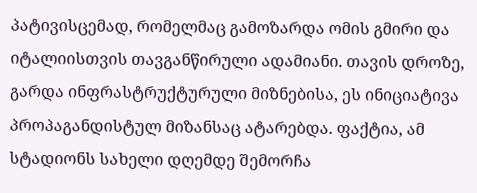პატივისცემად, რომელმაც გამოზარდა ომის გმირი და იტალიისთვის თავგანწირული ადამიანი. თავის დროზე, გარდა ინფრასტრუქტურული მიზნებისა, ეს ინიციატივა პროპაგანდისტულ მიზანსაც ატარებდა. ფაქტია, ამ სტადიონს სახელი დღემდე შემორჩა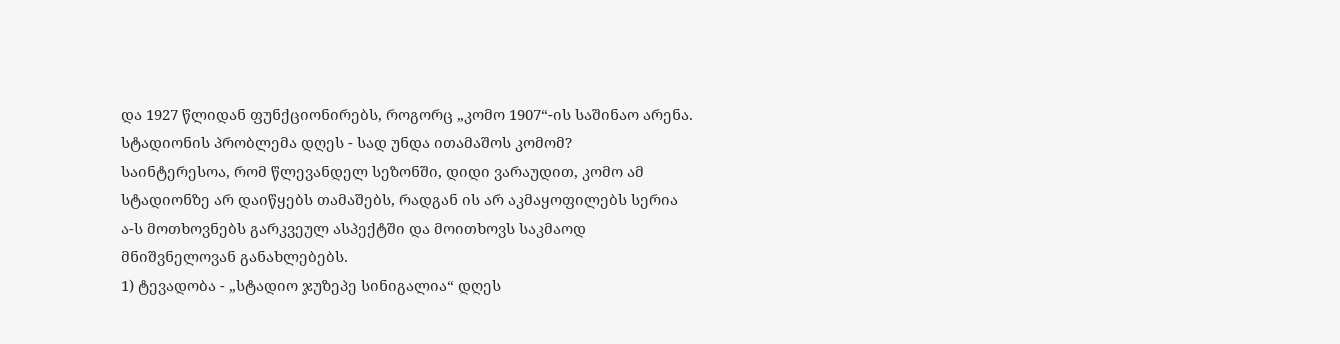და 1927 წლიდან ფუნქციონირებს, როგორც „კომო 1907“-ის საშინაო არენა.
სტადიონის პრობლემა დღეს - სად უნდა ითამაშოს კომომ?
საინტერესოა, რომ წლევანდელ სეზონში, დიდი ვარაუდით, კომო ამ სტადიონზე არ დაიწყებს თამაშებს, რადგან ის არ აკმაყოფილებს სერია ა-ს მოთხოვნებს გარკვეულ ასპექტში და მოითხოვს საკმაოდ მნიშვნელოვან განახლებებს.
1) ტევადობა - „სტადიო ჯუზეპე სინიგალია“ დღეს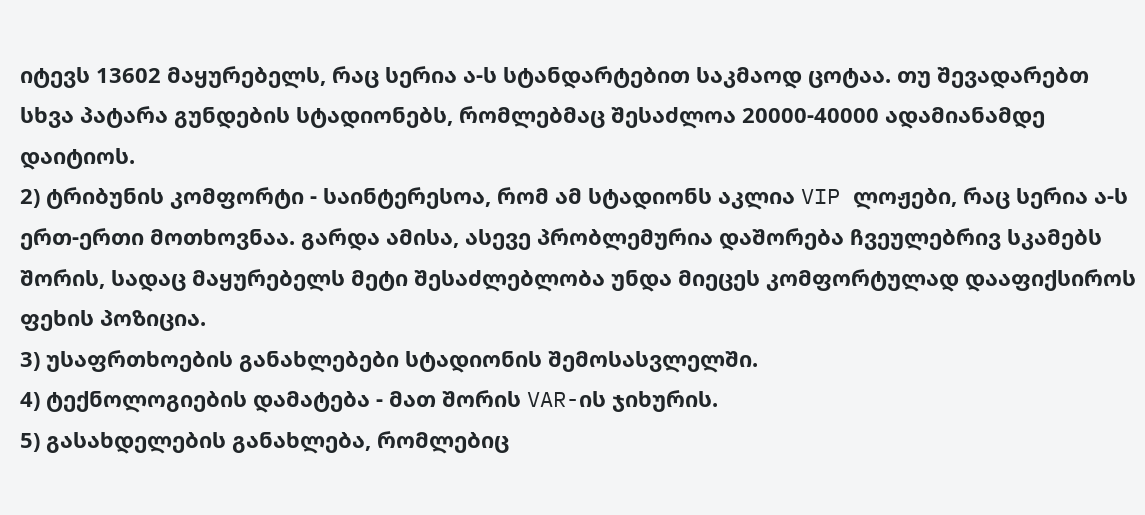იტევს 13602 მაყურებელს, რაც სერია ა-ს სტანდარტებით საკმაოდ ცოტაა. თუ შევადარებთ სხვა პატარა გუნდების სტადიონებს, რომლებმაც შესაძლოა 20000-40000 ადამიანამდე დაიტიოს.
2) ტრიბუნის კომფორტი - საინტერესოა, რომ ამ სტადიონს აკლია VIP ლოჟები, რაც სერია ა-ს ერთ-ერთი მოთხოვნაა. გარდა ამისა, ასევე პრობლემურია დაშორება ჩვეულებრივ სკამებს შორის, სადაც მაყურებელს მეტი შესაძლებლობა უნდა მიეცეს კომფორტულად დააფიქსიროს ფეხის პოზიცია.
3) უსაფრთხოების განახლებები სტადიონის შემოსასვლელში.
4) ტექნოლოგიების დამატება - მათ შორის VAR-ის ჯიხურის.
5) გასახდელების განახლება, რომლებიც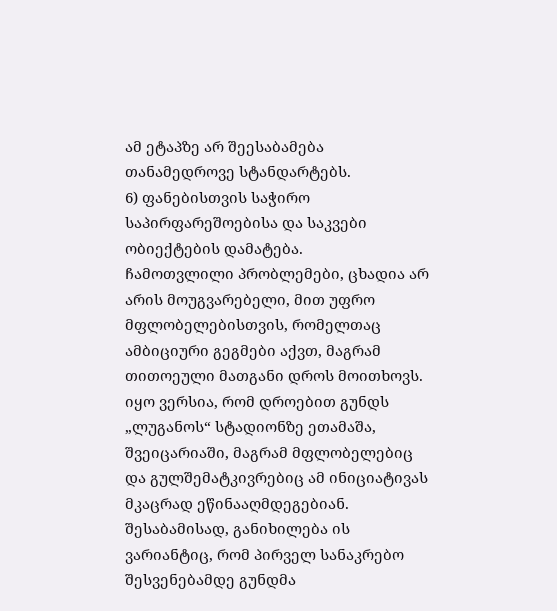ამ ეტაპზე არ შეესაბამება თანამედროვე სტანდარტებს.
6) ფანებისთვის საჭირო საპირფარეშოებისა და საკვები ობიექტების დამატება.
ჩამოთვლილი პრობლემები, ცხადია არ არის მოუგვარებელი, მით უფრო მფლობელებისთვის, რომელთაც ამბიციური გეგმები აქვთ, მაგრამ თითოეული მათგანი დროს მოითხოვს. იყო ვერსია, რომ დროებით გუნდს „ლუგანოს“ სტადიონზე ეთამაშა, შვეიცარიაში, მაგრამ მფლობელებიც და გულშემატკივრებიც ამ ინიციატივას მკაცრად ეწინააღმდეგებიან. შესაბამისად, განიხილება ის ვარიანტიც, რომ პირველ სანაკრებო შესვენებამდე გუნდმა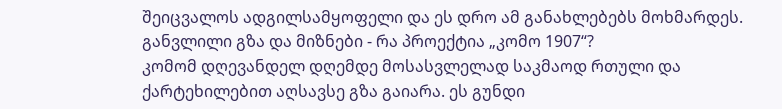შეიცვალოს ადგილსამყოფელი და ეს დრო ამ განახლებებს მოხმარდეს.
განვლილი გზა და მიზნები - რა პროექტია „კომო 1907“?
კომომ დღევანდელ დღემდე მოსასვლელად საკმაოდ რთული და ქარტეხილებით აღსავსე გზა გაიარა. ეს გუნდი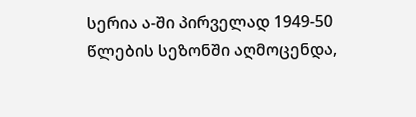სერია ა-ში პირველად 1949-50 წლების სეზონში აღმოცენდა,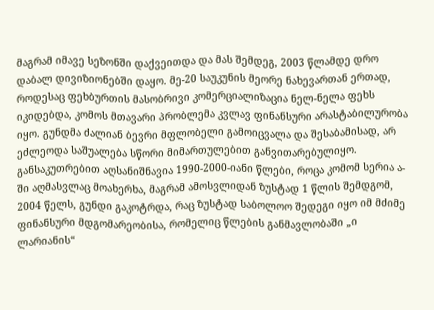მაგრამ იმავე სეზონში დაქვეითდა და მას შემდეგ, 2003 წლამდე დრო დაბალ დივიზიონებში დაყო. მე-20 საუკუნის მეორე ნახევართან ერთად, როდესაც ფეხბურთის მასობრივი კომერციალიზაცია ნელ-ნელა ფეხს იკიდებდა, კომოს მთავარი პრობლემა კვლავ ფინანსური არასტაბილურობა იყო. გუნდმა ძალიან ბევრი მფლობელი გამოიცვალა და შესაბამისად, არ ეძლეოდა საშუალება სწორი მიმართულებით განვითარებულიყო. განსაკუთრებით აღსანიშნავია 1990-2000-იანი წლები, როცა კომომ სერია ა-ში აღმასვლაც მოახერხა, მაგრამ ამოსვლიდან ზუსტად 1 წლის შემდგომ, 2004 წელს, გუნდი გაკოტრდა, რაც ზუსტად საბოლოო შედეგი იყო იმ მძიმე ფინანსური მდგომარეობისა, რომელიც წლების განმავლობაში „ი ლარიანის“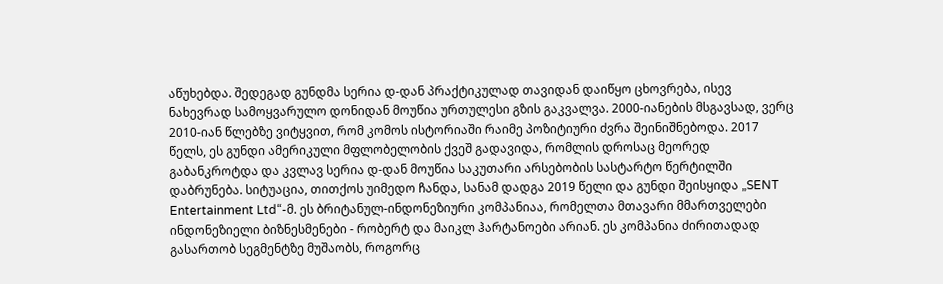აწუხებდა. შედეგად გუნდმა სერია დ-დან პრაქტიკულად თავიდან დაიწყო ცხოვრება, ისევ ნახევრად სამოყვარულო დონიდან მოუწია ურთულესი გზის გაკვალვა. 2000-იანების მსგავსად, ვერც 2010-იან წლებზე ვიტყვით, რომ კომოს ისტორიაში რაიმე პოზიტიური ძვრა შეინიშნებოდა. 2017 წელს, ეს გუნდი ამერიკული მფლობელობის ქვეშ გადავიდა, რომლის დროსაც მეორედ გაბანკროტდა და კვლავ სერია დ-დან მოუწია საკუთარი არსებობის სასტარტო წერტილში დაბრუნება. სიტუაცია, თითქოს უიმედო ჩანდა, სანამ დადგა 2019 წელი და გუნდი შეისყიდა „SENT Entertainment Ltd“-მ. ეს ბრიტანულ-ინდონეზიური კომპანიაა, რომელთა მთავარი მმართველები ინდონეზიელი ბიზნესმენები - რობერტ და მაიკლ ჰარტანოები არიან. ეს კომპანია ძირითადად გასართობ სეგმენტზე მუშაობს, როგორც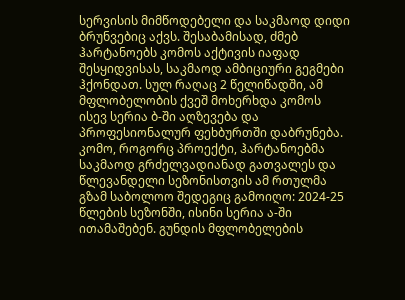სერვისის მიმწოდებელი და საკმაოდ დიდი ბრუნვებიც აქვს. შესაბამისად, ძმებ ჰარტანოებს კომოს აქტივის იაფად შესყიდვისას, საკმაოდ ამბიციური გეგმები ჰქონდათ. სულ რაღაც 2 წელიწადში, ამ მფლობელობის ქვეშ მოხერხდა კომოს ისევ სერია ბ-ში აღზევება და პროფესიონალურ ფეხბურთში დაბრუნება. კომო, როგორც პროექტი, ჰარტანოებმა საკმაოდ გრძელვადიანად გათვალეს და წლევანდელი სეზონისთვის ამ რთულმა გზამ საბოლოო შედეგიც გამოიღო: 2024-25 წლების სეზონში, ისინი სერია ა-ში ითამაშებენ. გუნდის მფლობელების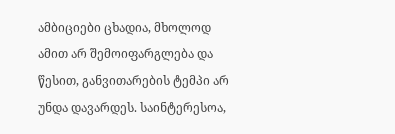ამბიციები ცხადია, მხოლოდ ამით არ შემოიფარგლება და წესით, განვითარების ტემპი არ უნდა დავარდეს. საინტერესოა,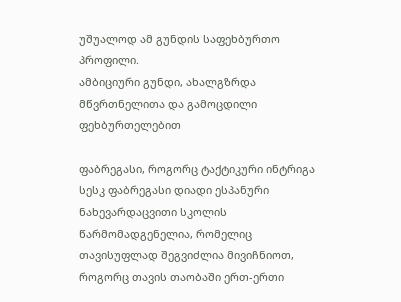უშუალოდ ამ გუნდის საფეხბურთო პროფილი.
ამბიციური გუნდი, ახალგზრდა მწვრთნელითა და გამოცდილი ფეხბურთელებით

ფაბრეგასი, როგორც ტაქტიკური ინტრიგა
სესკ ფაბრეგასი დიადი ესპანური ნახევარდაცვითი სკოლის წარმომადგენელია, რომელიც თავისუფლად შეგვიძლია მივიჩნიოთ, როგორც თავის თაობაში ერთ-ერთი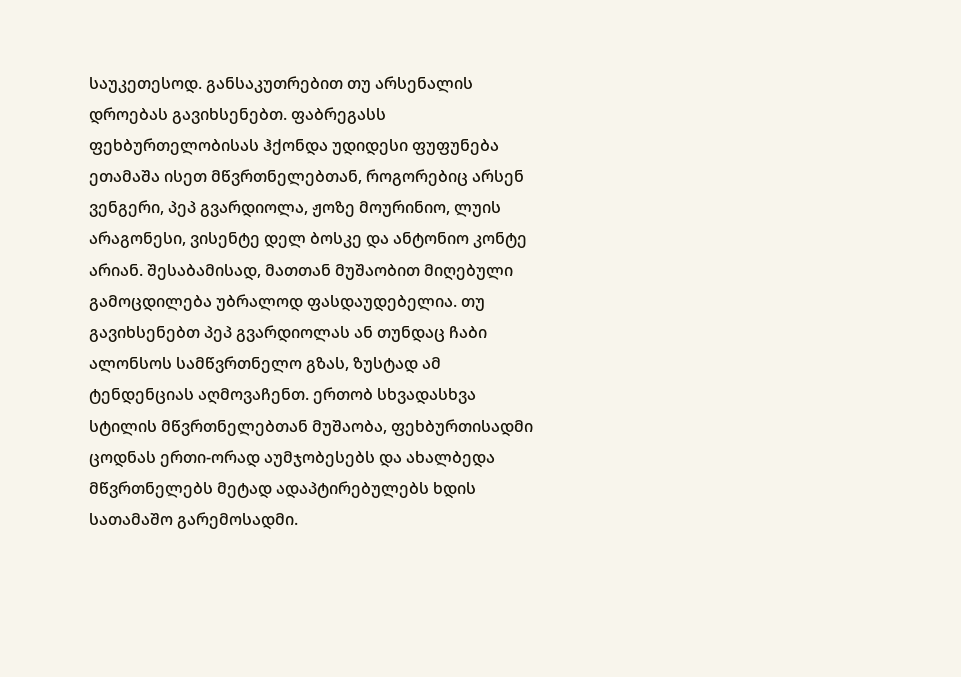საუკეთესოდ. განსაკუთრებით თუ არსენალის დროებას გავიხსენებთ. ფაბრეგასს ფეხბურთელობისას ჰქონდა უდიდესი ფუფუნება ეთამაშა ისეთ მწვრთნელებთან, როგორებიც არსენ ვენგერი, პეპ გვარდიოლა, ჟოზე მოურინიო, ლუის არაგონესი, ვისენტე დელ ბოსკე და ანტონიო კონტე არიან. შესაბამისად, მათთან მუშაობით მიღებული გამოცდილება უბრალოდ ფასდაუდებელია. თუ გავიხსენებთ პეპ გვარდიოლას ან თუნდაც ჩაბი ალონსოს სამწვრთნელო გზას, ზუსტად ამ ტენდენციას აღმოვაჩენთ. ერთობ სხვადასხვა სტილის მწვრთნელებთან მუშაობა, ფეხბურთისადმი ცოდნას ერთი-ორად აუმჯობესებს და ახალბედა მწვრთნელებს მეტად ადაპტირებულებს ხდის სათამაშო გარემოსადმი.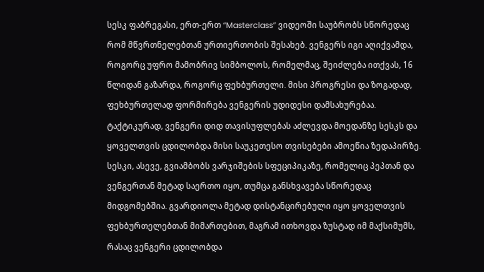სესკ ფაბრეგასი, ერთ-ერთ “Masterclass” ვიდეოში საუბრობს სწორედაც რომ მწვრთნელებთან ურთიერთობის შესახებ. ვენგერს იგი აღიქვამდა, როგორც უფრო მამობრივ სიმბოლოს, რომელმაც, შეიძლება ითქვას, 16 წლიდან გაზარდა, როგორც ფეხბურთელი. მისი პროგრესი და ზოგადად, ფეხბურთელად ფორმირება ვენგერის უდიდესი დამსახურებაა. ტაქტიკურად, ვენგერი დიდ თავისუფლებას აძლევდა მოედანზე სესკს და ყოველთვის ცდილობდა მისი საუკეთესო თვისებები ამოეწია ზედაპირზე. სესკი, ასევე, გვიამბობს ვარჯიშების სფეციპიკაზე, რომელიც პეპთან და ვენგერთან მეტად საერთო იყო, თუმცა განსხვავება სწორედაც მიდგომებშია. გვარდიოლა მეტად დისტანცირებული იყო ყოველთვის ფეხბურთელებთან მიმართებით, მაგრამ ითხოვდა ზუსტად იმ მაქსიმუმს, რასაც ვენგერი ცდილობდა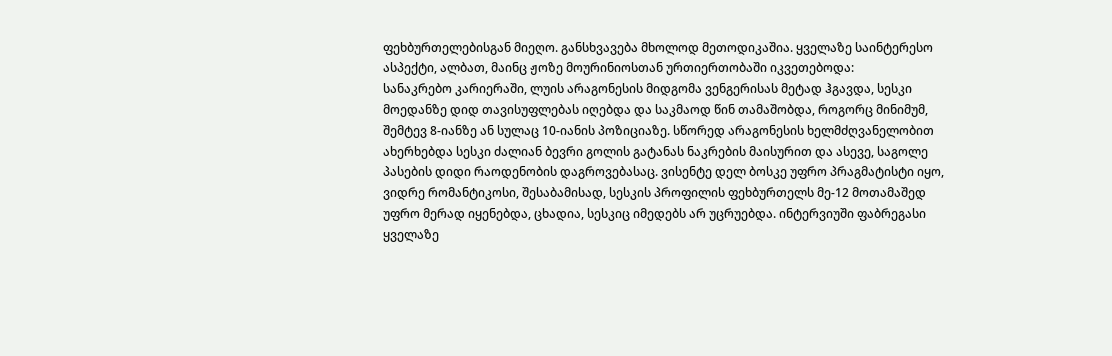ფეხბურთელებისგან მიეღო. განსხვავება მხოლოდ მეთოდიკაშია. ყველაზე საინტერესო ასპექტი, ალბათ, მაინც ჟოზე მოურინიოსთან ურთიერთობაში იკვეთებოდა:
სანაკრებო კარიერაში, ლუის არაგონესის მიდგომა ვენგერისას მეტად ჰგავდა, სესკი მოედანზე დიდ თავისუფლებას იღებდა და საკმაოდ წინ თამაშობდა, როგორც მინიმუმ, შემტევ 8-იანზე ან სულაც 10-იანის პოზიციაზე. სწორედ არაგონესის ხელმძღვანელობით ახერხებდა სესკი ძალიან ბევრი გოლის გატანას ნაკრების მაისურით და ასევე, საგოლე პასების დიდი რაოდენობის დაგროვებასაც. ვისენტე დელ ბოსკე უფრო პრაგმატისტი იყო, ვიდრე რომანტიკოსი, შესაბამისად, სესკის პროფილის ფეხბურთელს მე-12 მოთამაშედ უფრო მერად იყენებდა, ცხადია, სესკიც იმედებს არ უცრუებდა. ინტერვიუში ფაბრეგასი ყველაზე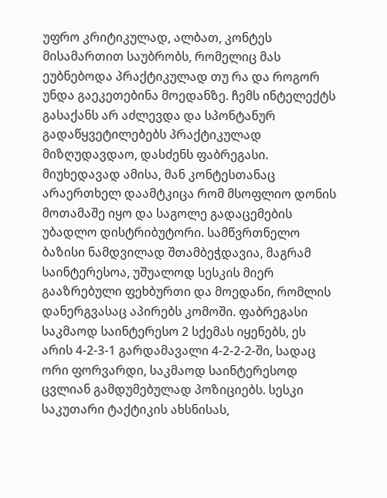უფრო კრიტიკულად, ალბათ, კონტეს მისამართით საუბრობს, რომელიც მას ეუბნებოდა პრაქტიკულად თუ რა და როგორ უნდა გაეკეთებინა მოედანზე. ჩემს ინტელექტს გასაქანს არ აძლევდა და სპონტანურ გადაწყვეტილებებს პრაქტიკულად მიზღუდავდაო, დასძენს ფაბრეგასი. მიუხედავად ამისა, მან კონტესთანაც არაერთხელ დაამტკიცა რომ მსოფლიო დონის მოთამაშე იყო და საგოლე გადაცემების უბადლო დისტრიბუტორი. სამწვრთნელო ბაზისი ნამდვილად შთამბეჭდავია, მაგრამ საინტერესოა, უშუალოდ სესკის მიერ გააზრებული ფეხბურთი და მოედანი, რომლის დანერგვასაც აპირებს კომოში. ფაბრეგასი საკმაოდ საინტერესო 2 სქემას იყენებს, ეს არის 4-2-3-1 გარდამავალი 4-2-2-2-ში, სადაც ორი ფორვარდი, საკმაოდ საინტერესოდ ცვლიან გამდუმებულად პოზიციებს. სესკი საკუთარი ტაქტიკის ახსნისას,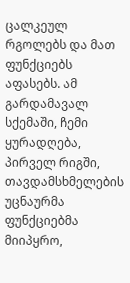ცალკეულ რგოლებს და მათ ფუნქციებს აფასებს. ამ გარდამავალ სქემაში, ჩემი ყურადღება, პირველ რიგში, თავდამსხმელების უცნაურმა ფუნქციებმა მიიპყრო,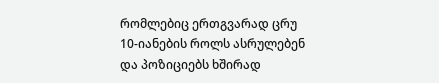რომლებიც ერთგვარად ცრუ 10-იანების როლს ასრულებენ და პოზიციებს ხშირად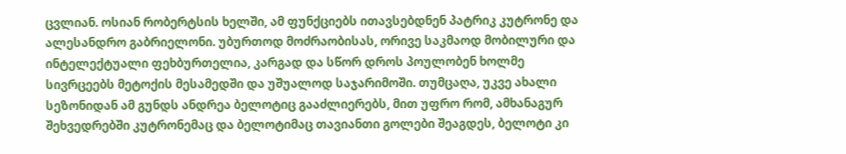ცვლიან. ოსიან რობერტსის ხელში, ამ ფუნქციებს ითავსებდნენ პატრიკ კუტრონე და ალესანდრო გაბრიელონი. უბურთოდ მოძრაობისას, ორივე საკმაოდ მობილური და ინტელექტუალი ფეხბურთელია, კარგად და სწორ დროს პოულობენ ხოლმე სივრცეებს მეტოქის მესამედში და უშუალოდ საჯარიმოში. თუმცაღა, უკვე ახალი სეზონიდან ამ გუნდს ანდრეა ბელოტიც გააძლიერებს, მით უფრო რომ, ამხანაგურ შეხვედრებში კუტრონემაც და ბელოტიმაც თავიანთი გოლები შეაგდეს, ბელოტი კი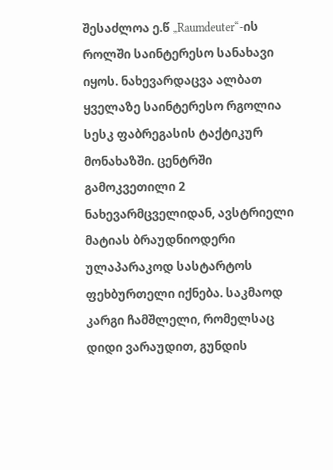შესაძლოა ე.წ „Raumdeuter“-ის როლში საინტერესო სანახავი იყოს. ნახევარდაცვა ალბათ ყველაზე საინტერესო რგოლია სესკ ფაბრეგასის ტაქტიკურ მონახაზში. ცენტრში გამოკვეთილი 2 ნახევარმცველიდან, ავსტრიელი მატიას ბრაუდნიოდერი ულაპარაკოდ სასტარტოს ფეხბურთელი იქნება. საკმაოდ კარგი ჩამშლელი, რომელსაც დიდი ვარაუდით, გუნდის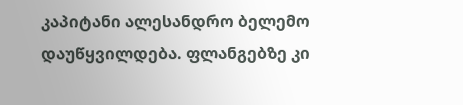კაპიტანი ალესანდრო ბელემო დაუწყვილდება. ფლანგებზე კი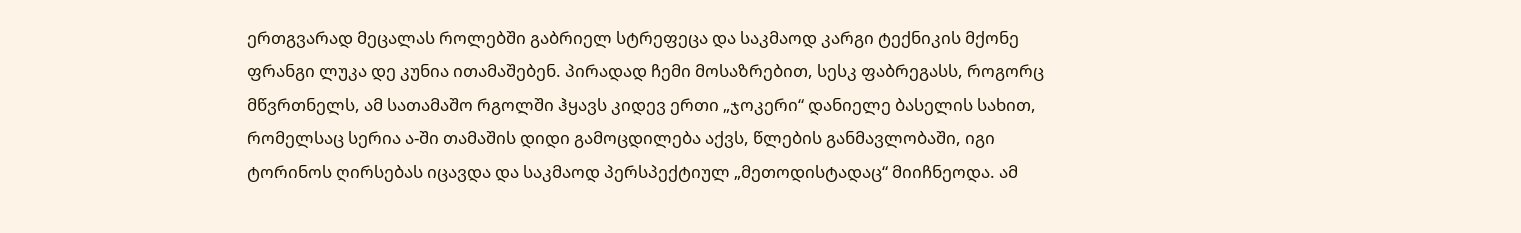ერთგვარად მეცალას როლებში გაბრიელ სტრეფეცა და საკმაოდ კარგი ტექნიკის მქონე ფრანგი ლუკა დე კუნია ითამაშებენ. პირადად ჩემი მოსაზრებით, სესკ ფაბრეგასს, როგორც მწვრთნელს, ამ სათამაშო რგოლში ჰყავს კიდევ ერთი „ჯოკერი“ დანიელე ბასელის სახით, რომელსაც სერია ა-ში თამაშის დიდი გამოცდილება აქვს, წლების განმავლობაში, იგი ტორინოს ღირსებას იცავდა და საკმაოდ პერსპექტიულ „მეთოდისტადაც“ მიიჩნეოდა. ამ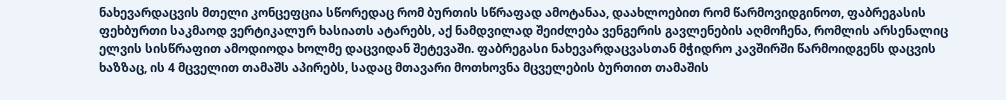ნახევარდაცვის მთელი კონცეფცია სწორედაც რომ ბურთის სწრაფად ამოტანაა, დაახლოებით რომ წარმოვიდგინოთ, ფაბრეგასის ფეხბურთი საკმაოდ ვერტიკალურ ხასიათს ატარებს, აქ ნამდვილად შეიძლება ვენგერის გავლენების აღმოჩენა, რომლის არსენალიც ელვის სისწრაფით ამოდიოდა ხოლმე დაცვიდან შეტევაში. ფაბრეგასი ნახევარდაცვასთან მჭიდრო კავშირში წარმოიდგენს დაცვის ხაზზაც, ის 4 მცველით თამაშს აპირებს, სადაც მთავარი მოთხოვნა მცველების ბურთით თამაშის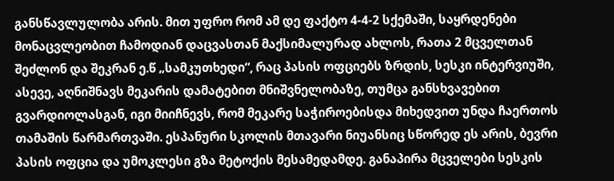განსწავლულობა არის. მით უფრო რომ ამ დე ფაქტო 4-4-2 სქემაში, საყრდენები მონაცვლეობით ჩამოდიან დაცვასთან მაქსიმალურად ახლოს, რათა 2 მცველთან შეძლონ და შეკრან ე.წ „სამკუთხედი“, რაც პასის ოფციებს ზრდის, სესკი ინტერვიუში, ასევე, აღნიშნავს მეკარის დამატებით მნიშვნელობაზე, თუმცა განსხვავებით გვარდიოლასგან, იგი მიიჩნევს, რომ მეკარე საჭიროებისდა მიხედვით უნდა ჩაერთოს თამაშის წარმართვაში. ესპანური სკოლის მთავარი ნიუანსიც სწორედ ეს არის, ბევრი პასის ოფცია და უმოკლესი გზა მეტოქის მესამედამდე. განაპირა მცველები სესკის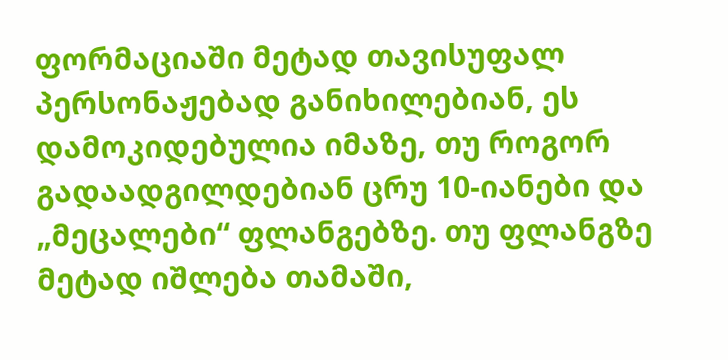ფორმაციაში მეტად თავისუფალ პერსონაჟებად განიხილებიან, ეს დამოკიდებულია იმაზე, თუ როგორ გადაადგილდებიან ცრუ 10-იანები და „მეცალები“ ფლანგებზე. თუ ფლანგზე მეტად იშლება თამაში,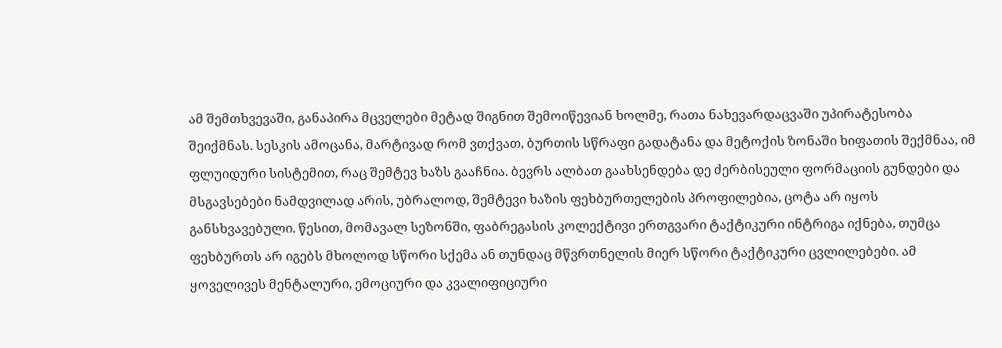ამ შემთხვევაში, განაპირა მცველები მეტად შიგნით შემოიწევიან ხოლმე, რათა ნახევარდაცვაში უპირატესობა შეიქმნას. სესკის ამოცანა, მარტივად რომ ვთქვათ, ბურთის სწრაფი გადატანა და მეტოქის ზონაში ხიფათის შექმნაა, იმ ფლუიდური სისტემით, რაც შემტევ ხაზს გააჩნია. ბევრს ალბათ გაახსენდება დე ძერბისეული ფორმაციის გუნდები და მსგავსებები ნამდვილად არის, უბრალოდ, შემტევი ხაზის ფეხბურთელების პროფილებია, ცოტა არ იყოს განსხვავებული. წესით, მომავალ სეზონში, ფაბრეგასის კოლექტივი ერთგვარი ტაქტიკური ინტრიგა იქნება, თუმცა ფეხბურთს არ იგებს მხოლოდ სწორი სქემა ან თუნდაც მწვრთნელის მიერ სწორი ტაქტიკური ცვლილებები. ამ ყოველივეს მენტალური, ემოციური და კვალიფიციური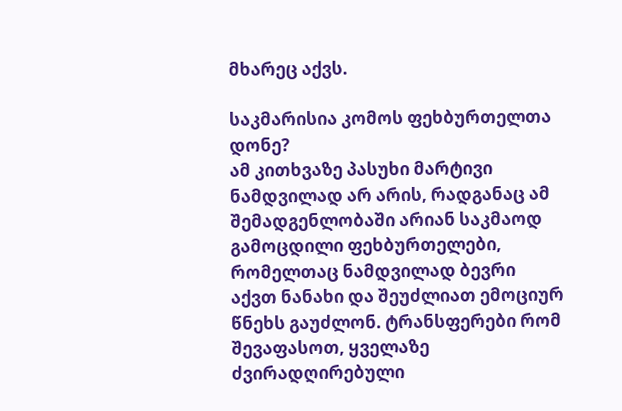მხარეც აქვს.

საკმარისია კომოს ფეხბურთელთა დონე?
ამ კითხვაზე პასუხი მარტივი ნამდვილად არ არის, რადგანაც ამ შემადგენლობაში არიან საკმაოდ გამოცდილი ფეხბურთელები, რომელთაც ნამდვილად ბევრი აქვთ ნანახი და შეუძლიათ ემოციურ წნეხს გაუძლონ. ტრანსფერები რომ შევაფასოთ, ყველაზე ძვირადღირებული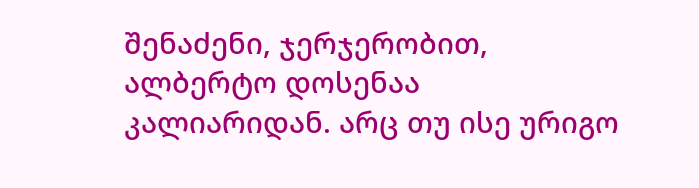შენაძენი, ჯერჯერობით, ალბერტო დოსენაა კალიარიდან. არც თუ ისე ურიგო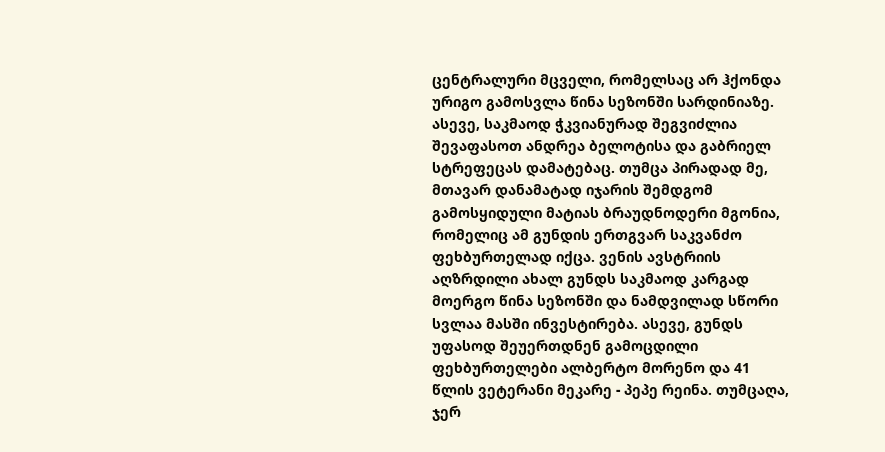ცენტრალური მცველი, რომელსაც არ ჰქონდა ურიგო გამოსვლა წინა სეზონში სარდინიაზე. ასევე, საკმაოდ ჭკვიანურად შეგვიძლია შევაფასოთ ანდრეა ბელოტისა და გაბრიელ სტრეფეცას დამატებაც. თუმცა პირადად მე, მთავარ დანამატად იჯარის შემდგომ გამოსყიდული მატიას ბრაუდნოდერი მგონია, რომელიც ამ გუნდის ერთგვარ საკვანძო ფეხბურთელად იქცა. ვენის ავსტრიის აღზრდილი ახალ გუნდს საკმაოდ კარგად მოერგო წინა სეზონში და ნამდვილად სწორი სვლაა მასში ინვესტირება. ასევე, გუნდს უფასოდ შეუერთდნენ გამოცდილი ფეხბურთელები ალბერტო მორენო და 41 წლის ვეტერანი მეკარე - პეპე რეინა. თუმცაღა, ჯერ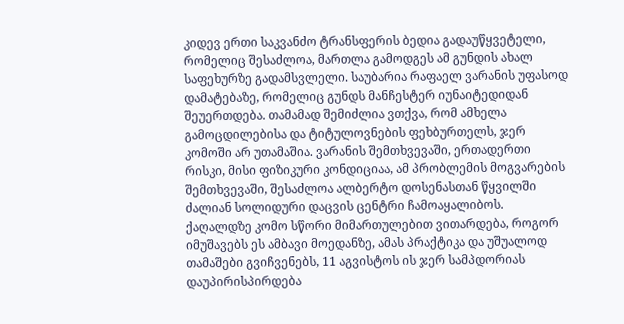კიდევ ერთი საკვანძო ტრანსფერის ბედია გადაუწყვეტელი, რომელიც შესაძლოა, მართლა გამოდგეს ამ გუნდის ახალ საფეხურზე გადამსვლელი. საუბარია რაფაელ ვარანის უფასოდ დამატებაზე, რომელიც გუნდს მანჩესტერ იუნაიტედიდან შეუერთდება. თამამად შემიძლია ვთქვა, რომ ამხელა გამოცდილებისა და ტიტულოვნების ფეხბურთელს, ჯერ კომოში არ უთამაშია. ვარანის შემთხვევაში, ერთადერთი რისკი, მისი ფიზიკური კონდიციაა, ამ პრობლემის მოგვარების შემთხვევაში, შესაძლოა ალბერტო დოსენასთან წყვილში ძალიან სოლიდური დაცვის ცენტრი ჩამოაყალიბოს. ქაღალდზე კომო სწორი მიმართულებით ვითარდება, როგორ იმუშავებს ეს ამბავი მოედანზე, ამას პრაქტიკა და უშუალოდ თამაშები გვიჩვენებს, 11 აგვისტოს ის ჯერ სამპდორიას დაუპირისპირდება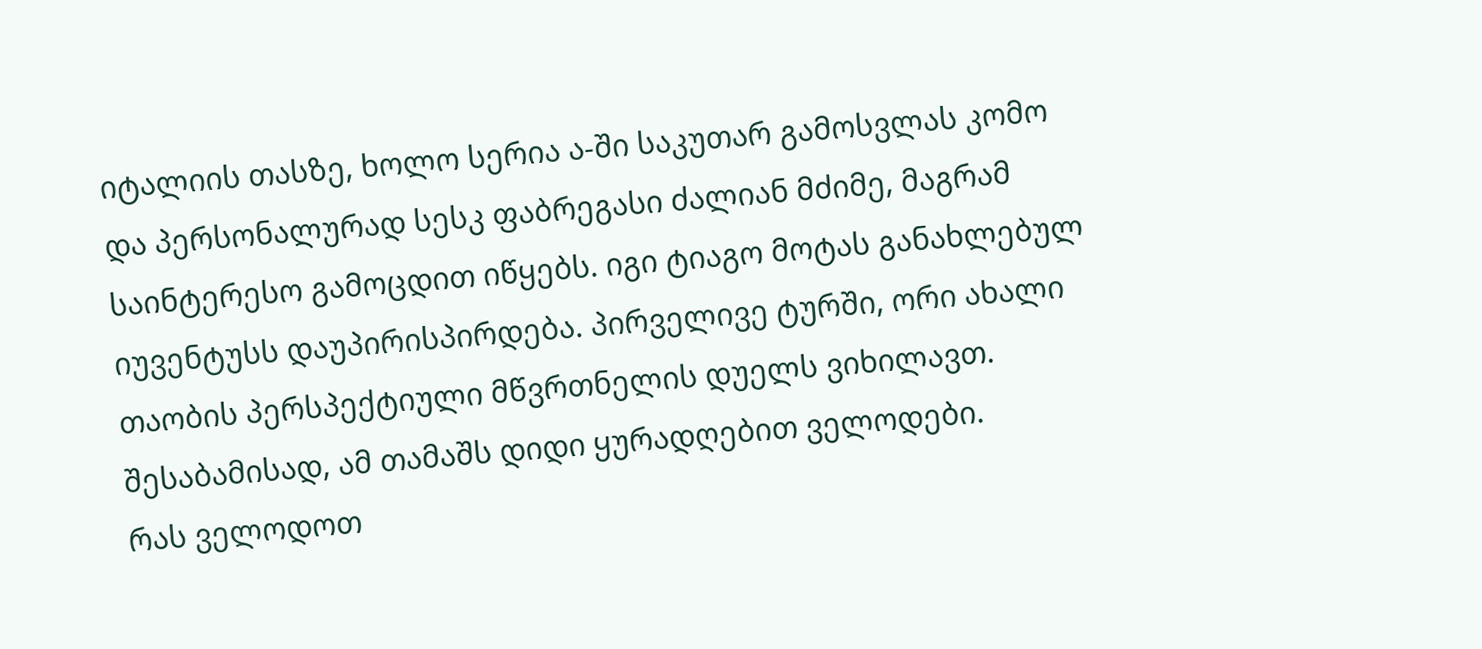იტალიის თასზე, ხოლო სერია ა-ში საკუთარ გამოსვლას კომო და პერსონალურად სესკ ფაბრეგასი ძალიან მძიმე, მაგრამ საინტერესო გამოცდით იწყებს. იგი ტიაგო მოტას განახლებულ იუვენტუსს დაუპირისპირდება. პირველივე ტურში, ორი ახალი თაობის პერსპექტიული მწვრთნელის დუელს ვიხილავთ. შესაბამისად, ამ თამაშს დიდი ყურადღებით ველოდები.
რას ველოდოთ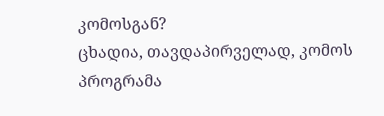კომოსგან?
ცხადია, თავდაპირველად, კომოს პროგრამა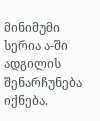მინიმუმი სერია ა-ში ადგილის შენარჩუნება იქნება.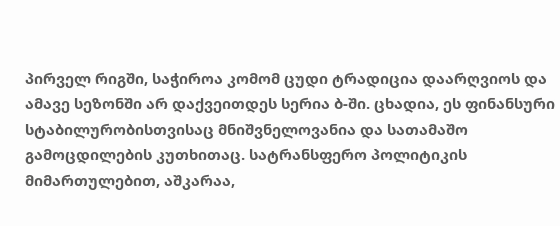პირველ რიგში, საჭიროა კომომ ცუდი ტრადიცია დაარღვიოს და ამავე სეზონში არ დაქვეითდეს სერია ბ-ში. ცხადია, ეს ფინანსური სტაბილურობისთვისაც მნიშვნელოვანია და სათამაშო გამოცდილების კუთხითაც. სატრანსფერო პოლიტიკის მიმართულებით, აშკარაა,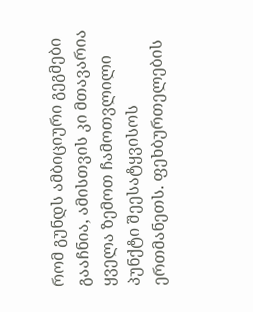რომ გუნდს ამბიციური გეგმები გააჩნია, ამისთვის კი მთავარია ყველა ზემოთ ჩამოთვლილი პუნქტი შეესატყვისოს ერთმანეთს. ფეხბურთელების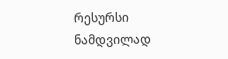რესურსი ნამდვილად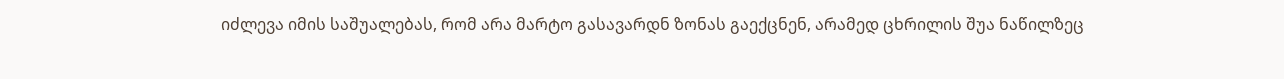იძლევა იმის საშუალებას, რომ არა მარტო გასავარდნ ზონას გაექცნენ, არამედ ცხრილის შუა ნაწილზეც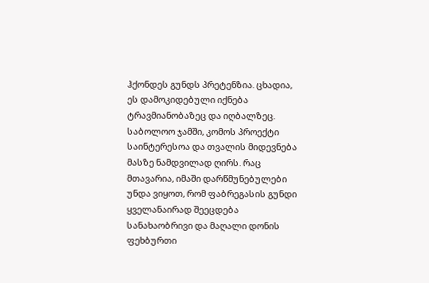ჰქონდეს გუნდს პრეტენზია. ცხადია, ეს დამოკიდებული იქნება ტრავმიანობაზეც და იღბალზეც. საბოლოო ჯამში, კომოს პროექტი საინტერესოა და თვალის მიდევნება მასზე ნამდვილად ღირს. რაც მთავარია, იმაში დარწმუნებულები უნდა ვიყოთ, რომ ფაბრეგასის გუნდი ყველანაირად შეეცდება სანახაობრივი და მაღალი დონის ფეხბურთი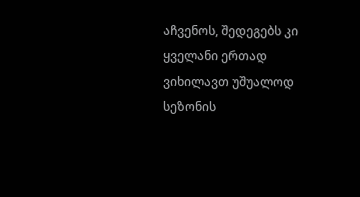აჩვენოს, შედეგებს კი ყველანი ერთად ვიხილავთ უშუალოდ სეზონის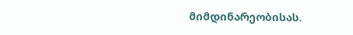მიმდინარეობისას.